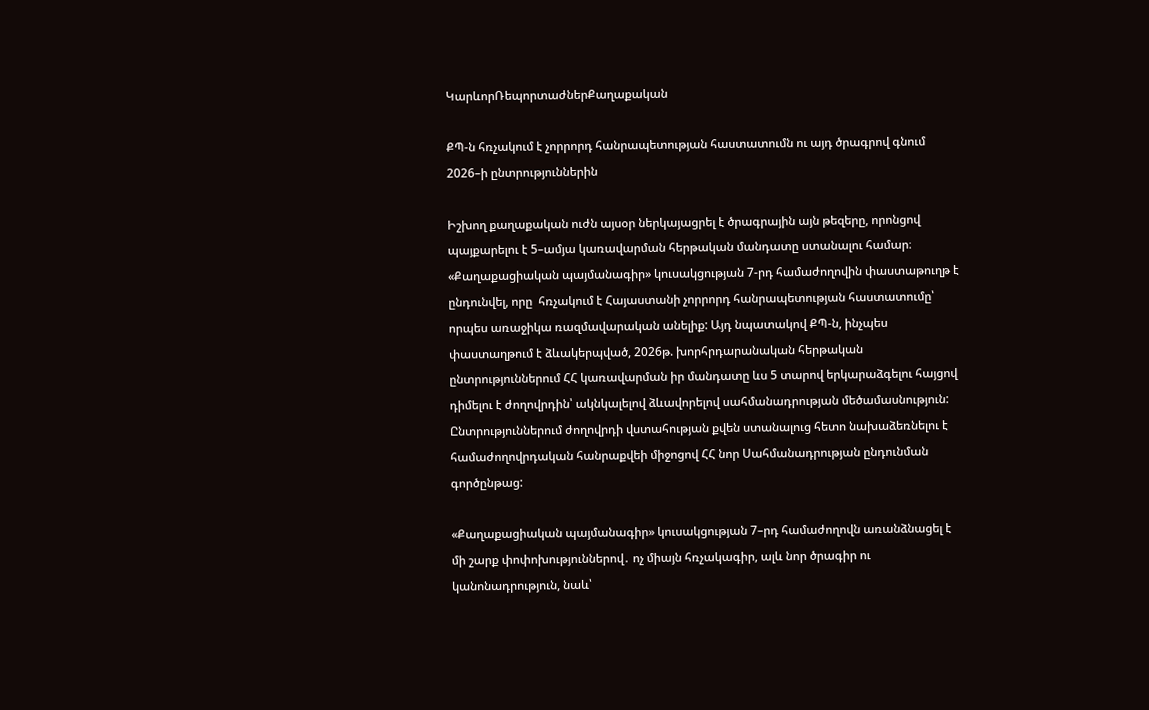ԿարևորՌեպորտաժներՔաղաքական

ՔՊ-ն հռչակում է չորրորդ հանրապետության հաստատումն ու այդ ծրագրով գնում 2026–ի ընտրություններին

Իշխող քաղաքական ուժն այսօր ներկայացրել է ծրագրային այն թեզերը, որոնցով պայքարելու է 5–ամյա կառավարման հերթական մանդատը ստանալու համար։ «Քաղաքացիական պայմանագիր» կուսակցության 7-րդ համաժողովին փաստաթուղթ է ընդունվել, որը  հռչակում է Հայաստանի չորրորդ հանրապետության հաստատումը՝ որպես առաջիկա ռազմավարական անելիք: Այդ նպատակով ՔՊ-ն, ինչպես փաստաղթում է ձևակերպված, 2026թ. խորհրդարանական հերթական ընտրություններում ՀՀ կառավարման իր մանդատը ևս 5 տարով երկարաձգելու հայցով դիմելու է ժողովրդին՝ ակնկալելով ձևավորելով սահմանադրության մեծամասնություն: Ընտրություններում ժողովրդի վստահության քվեն ստանալուց հետո նախաձեռնելու է համաժողովրդական հանրաքվեի միջոցով ՀՀ նոր Սահմանադրության ընդունման գործընթաց:

«Քաղաքացիական պայմանագիր» կուսակցության 7–րդ համաժողովն առանձնացել է մի շարք փոփոխություններով․ ոչ միայն հռչակագիր, ալև նոր ծրագիր ու կանոնադրություն, նաև՝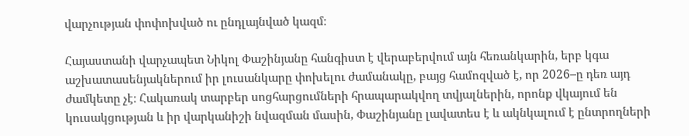վարչության փոփոխված ու ընդլայնված կազմ։

Հայաստանի վարչապետ Նիկոլ Փաշինյանը հանգիստ է վերաբերվում այն հեռանկարին, երբ կգա աշխատասենյակներում իր լուսանկարը փոխելու ժամանակը, բայց համոզված է, որ 2026–ը դեռ այդ ժամկետը չէ։ Հակառակ տարբեր սոցհարցումների հրապարակվող տվյալներին, որոնք վկայում են կուսակցության և իր վարկանիշի նվազման մասին, Փաշինյանը լավատես է և ակնկալում է ընտրողների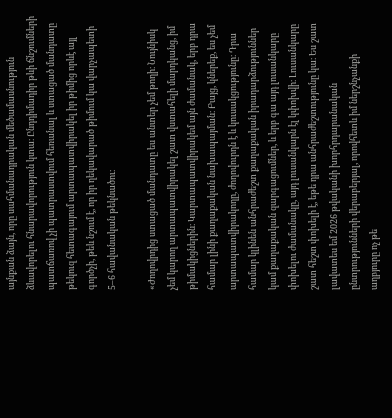այնքան ձայն, որը սահմանադրական մեծամասնություն ձևավորելու հնարավորություն կտա։ Ընդդիմադիր թևի ճնշումների պատճառով չի պատրաստվում հեռանալ և ստացած մանդատը թեկուզ հետագայում արտապատվիրակել իր թիմից որևէ այլ գործչի, թեև նշում է, որ իր ղեկավարած թիմում կա վարչապետի 5–6 հավանական թեկնածու։

«Ժողովրդից ստացած մանդատը ես անտեր չեմ թողի։ Նույնիսկ չեմ կարող արտապատվիրակել շատ վստահելի մարդկանց, իմ թիմակիցներին։ Կարտապատվիրակեմ այն ժամանակ, երբ դրա համար լինի քաղաքական նախապայման։ Բայց, կներեք, ես չեմ արտապատվիրակողը, ժողովուրդն է և կուսակցությունը։ Դրա համար կլինեն անհրաժեշտ քաղաքական իրադարձություններ կամ քաղաքական զարգացումներ, և երբ գա այդ լուսանկարը փոխելու ժամանակը, այդ լուսանկարն էլ կփոխվի։ Լուսանկարը շատ հեշտ փոխելի է, եթե դրա անհրաժեշտությունը կա։ Ես շատ լավատես եմ 2026 թվականի խորհրդարանական ընտրությունների վերաբերյալ, որովհետև իմ ներշնչանքի աղբյուրը ոչ թե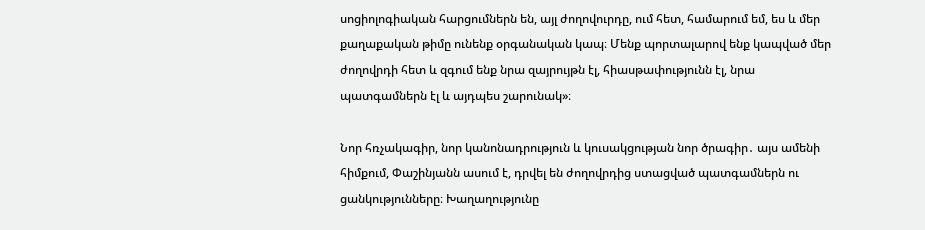սոցիոլոգիական հարցումներն են, այլ ժողովուրդը, ում հետ, համարում եմ, ես և մեր քաղաքական թիմը ունենք օրգանական կապ։ Մենք պորտալարով ենք կապված մեր ժողովրդի հետ և զգում ենք նրա զայրույթն էլ, հիասթափությունն էլ, նրա պատգամներն էլ և այդպես շարունակ»։

Նոր հռչակագիր, նոր կանոնադրություն և կուսակցության նոր ծրագիր․ այս ամենի հիմքում, Փաշինյանն ասում է, դրվել են ժողովրդից ստացված պատգամներն ու ցանկությունները։ Խաղաղությունը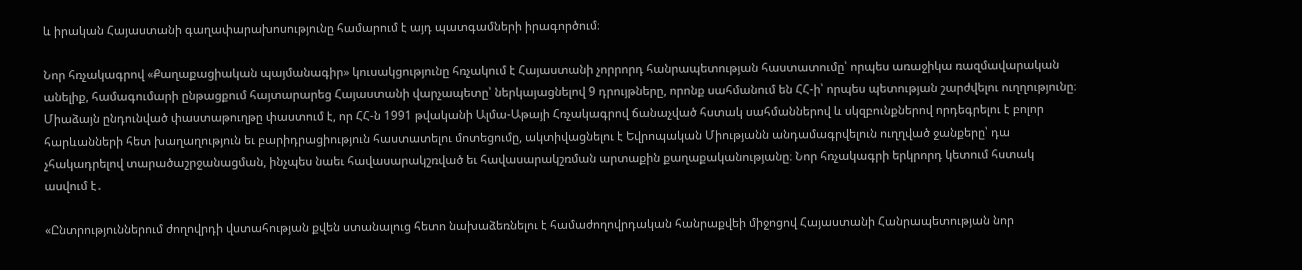և իրական Հայաստանի գաղափարախոսությունը համարում է այդ պատգամների իրագործում։

Նոր հռչակագրով «Քաղաքացիական պայմանագիր» կուսակցությունը հռչակում է Հայաստանի չորրորդ հանրապետության հաստատումը՝ որպես առաջիկա ռազմավարական անելիք, համագումարի ընթացքում հայտարարեց Հայաստանի վարչապետը՝ ներկայացնելով 9 դրույթները, որոնք սահմանում են ՀՀ-ի՝ որպես պետության շարժվելու ուղղությունը։ Միաձայն ընդունված փաստաթուղթը փաստում է, որ ՀՀ-ն 1991 թվականի Ալմա-Աթայի Հռչակագրով ճանաչված հստակ սահմաններով և սկզբունքներով որդեգրելու է բոլոր հարևանների հետ խաղաղություն եւ բարիդրացիություն հաստատելու մոտեցումը, ակտիվացնելու է Եվրոպական Միությանն անդամագրվելուն ուղղված ջանքերը՝ դա չհակադրելով տարածաշրջանացման, ինչպես նաեւ հավասարակշռված եւ հավասարակշռման արտաքին քաղաքականությանը։ Նոր հռչակագրի երկրորդ կետում հստակ ասվում է․

«Ընտրություններում ժողովրդի վստահության քվեն ստանալուց հետո նախաձեռնելու է համաժողովրդական հանրաքվեի միջոցով Հայաստանի Հանրապետության նոր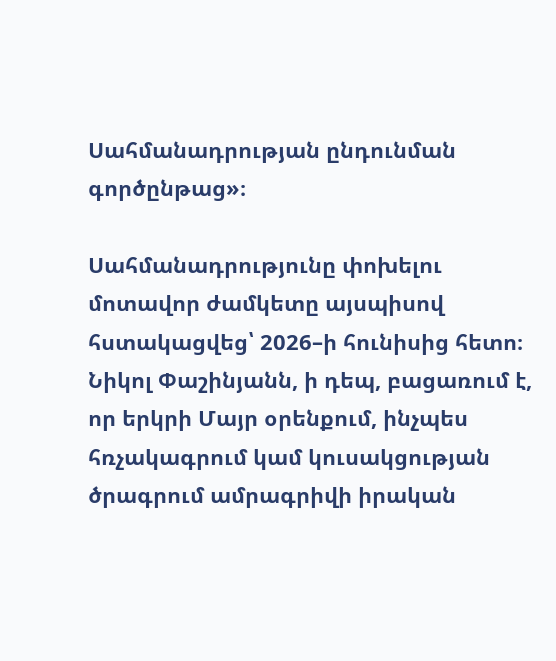Սահմանադրության ընդունման գործընթաց»։

Սահմանադրությունը փոխելու մոտավոր ժամկետը այսպիսով հստակացվեց՝ 2026–ի հունիսից հետո։ Նիկոլ Փաշինյանն, ի դեպ, բացառում է, որ երկրի Մայր օրենքում, ինչպես հռչակագրում կամ կուսակցության ծրագրում ամրագրիվի իրական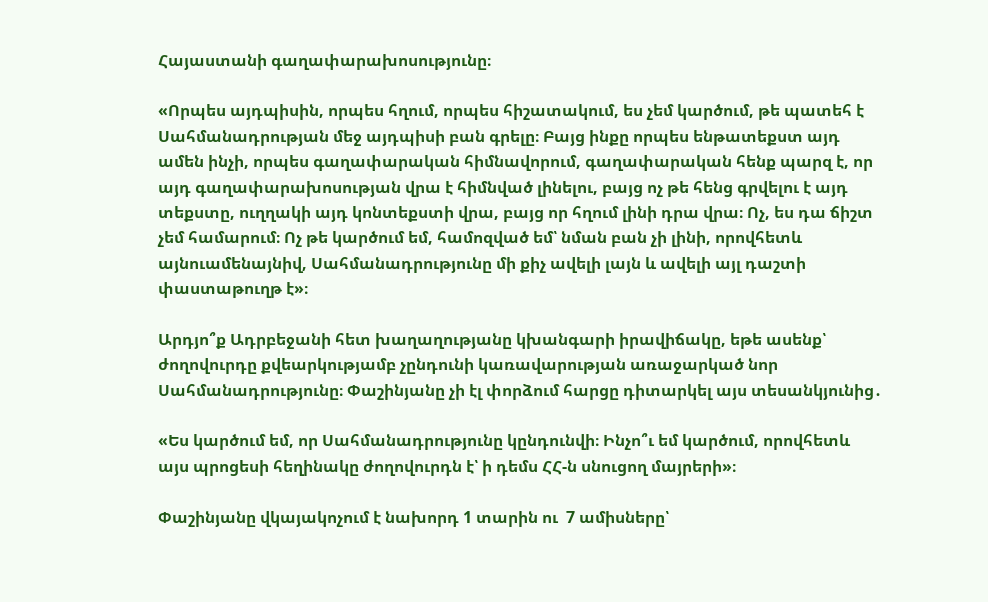Հայաստանի գաղափարախոսությունը։

«Որպես այդպիսին, որպես հղում, որպես հիշատակում, ես չեմ կարծում, թե պատեհ է Սահմանադրության մեջ այդպիսի բան գրելը։ Բայց ինքը որպես ենթատեքստ այդ ամեն ինչի, որպես գաղափարական հիմնավորում, գաղափարական հենք պարզ է, որ այդ գաղափարախոսության վրա է հիմնված լինելու, բայց ոչ թե հենց գրվելու է այդ տեքստը, ուղղակի այդ կոնտեքստի վրա, բայց որ հղում լինի դրա վրա։ Ոչ, ես դա ճիշտ չեմ համարում։ Ոչ թե կարծում եմ, համոզված եմ՝ նման բան չի լինի, որովհետև այնուամենայնիվ, Սահմանադրությունը մի քիչ ավելի լայն և ավելի այլ դաշտի փաստաթուղթ է»։

Արդյո՞ք Ադրբեջանի հետ խաղաղությանը կխանգարի իրավիճակը, եթե ասենք՝ ժողովուրդը քվեարկությամբ չընդունի կառավարության առաջարկած նոր Սահմանադրությունը։ Փաշինյանը չի էլ փորձում հարցը դիտարկել այս տեսանկյունից․

«Ես կարծում եմ, որ Սահմանադրությունը կընդունվի։ Ինչո՞ւ եմ կարծում, որովհետև այս պրոցեսի հեղինակը ժողովուրդն է՝ ի դեմս ՀՀ-ն սնուցող մայրերի»։

Փաշինյանը վկայակոչում է նախորդ 1 տարին ու  7 ամիսները՝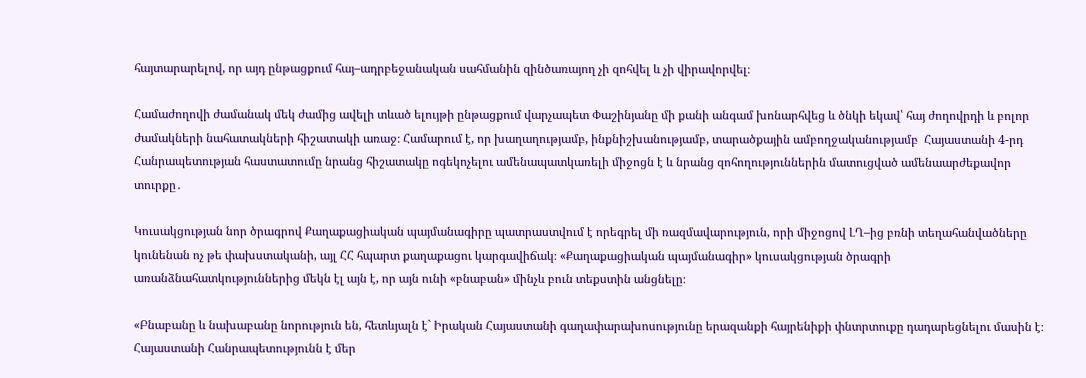հայտարարելով, որ այդ ընթացքում հայ–ադրբեջանական սահմանին զինծառայող չի զոհվել և չի վիրավորվել։

Համաժողովի ժամանակ մեկ ժամից ավելի տևած ելույթի ընթացքում վարչապետ Փաշինյանը մի քանի անգամ խոնարհվեց և ծնկի եկավ՝ հայ ժողովրդի և բոլոր ժամակների նահատակների հիշատակի առաջ։ Համարում է, որ խաղաղությամբ, ինքնիշխանությամբ, տարածքային ամբողջականությամբ  Հայաստանի 4-րդ Հանրապետության հաստատումը նրանց հիշատակը ոգեկոչելու ամենապատկառելի միջոցն է և նրանց զոհողություններին մատուցված ամենաարժեքավոր տուրքը․

Կուսակցության նոր ծրագրով Քաղաքացիական պայմանագիրը պատրաստվում է որեգրել մի ռազմավարություն, որի միջոցով ԼՂ–ից բռնի տեղահանվածները կունենան ոչ թե փախստականի, այլ ՀՀ հպարտ քաղաքացու կարգավիճակ։ «Քաղաքացիական պայմանագիր» կուսակցության ծրագրի առանձնահատկություններից մեկն էլ այն է, որ այն ունի «բնաբան» մինչև բուն տեքստին անցնելը։

«Բնաբանը և նախաբանը նորություն են, հետևյալն է` Իրական Հայաստանի գաղափարախոսությունը երազանքի հայրենիքի փնտրտուքը դադարեցնելու մասին է։ Հայաստանի Հանրապետությունն է մեր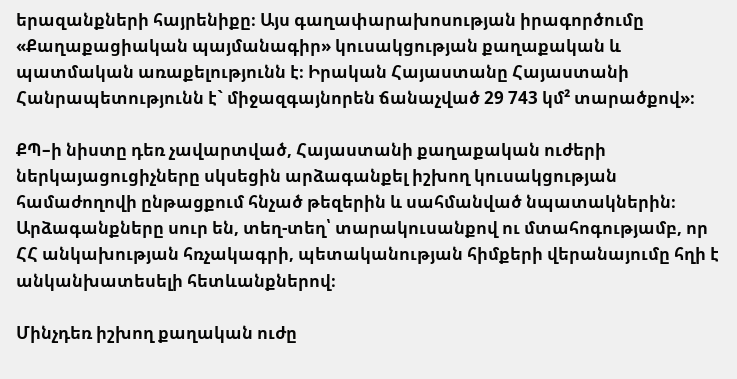երազանքների հայրենիքը։ Այս գաղափարախոսության իրագործումը «Քաղաքացիական պայմանագիր» կուսակցության քաղաքական և պատմական առաքելությունն է։ Իրական Հայաստանը Հայաստանի Հանրապետությունն է` միջազգայնորեն ճանաչված 29 743 կմ² տարածքով»։

ՔՊ–ի նիստը դեռ չավարտված, Հայաստանի քաղաքական ուժերի ներկայացուցիչները սկսեցին արձագանքել իշխող կուսակցության համաժողովի ընթացքում հնչած թեզերին և սահմանված նպատակներին։ Արձագանքները սուր են, տեղ-տեղ՝ տարակուսանքով ու մտահոգությամբ, որ ՀՀ անկախության հռչակագրի, պետականության հիմքերի վերանայումը հղի է անկանխատեսելի հետևանքներով։

Մինչդեռ իշխող քաղական ուժը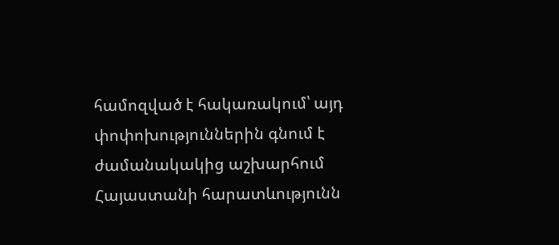համոզված է հակառակում՝ այդ փոփոխություններին գնում է ժամանակակից աշխարհում Հայաստանի հարատևությունն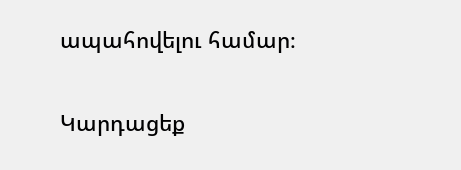ապահովելու համար։

Կարդացեք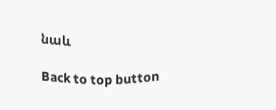նաև

Back to top button